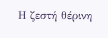Η ζεστή θέρινη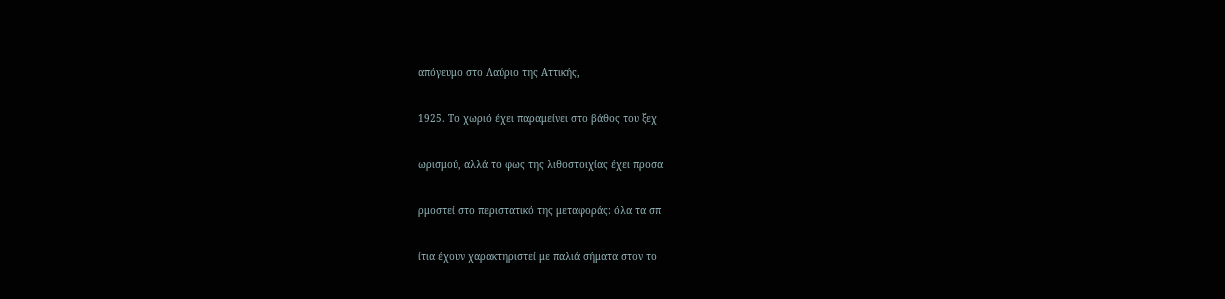απόγευμο στο Λαύριο της Αττικής,

1925. Το χωριό έχει παραμείνει στο βάθος του ξεχ

ωρισμού, αλλά το φως της λιθοστοιχίας έχει προσα

ρμοστεί στο περιστατικό της μεταφοράς: όλα τα σπ

ίτια έχουν χαρακτηριστεί με παλιά σήματα στον το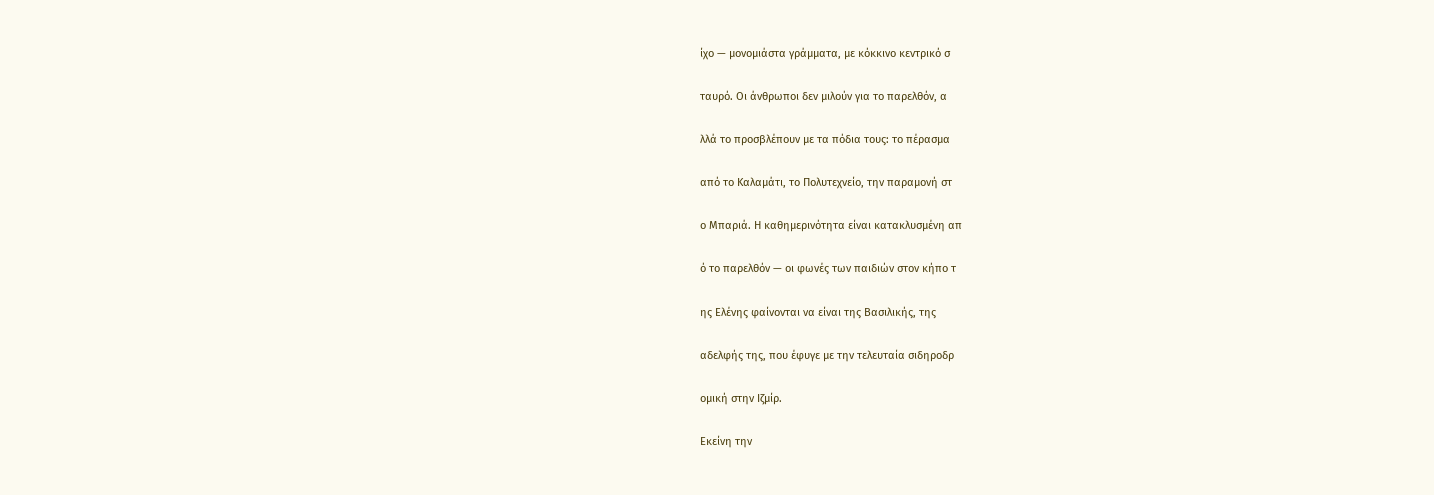ίχο — μονομιάστα γράμματα, με κόκκινο κεντρικό σ

ταυρό. Οι άνθρωποι δεν μιλούν για το παρελθόν, α

λλά το προσβλέπουν με τα πόδια τους: το πέρασμα

από το Καλαμάτι, το Πολυτεχνείο, την παραμονή στ

ο Μπαριά. Η καθημερινότητα είναι κατακλυσμένη απ

ό το παρελθόν — οι φωνές των παιδιών στον κήπο τ

ης Ελένης φαίνονται να είναι της Βασιλικής, της

αδελφής της, που έφυγε με την τελευταία σιδηροδρ

ομική στην Ιζμίρ.

Εκείνη την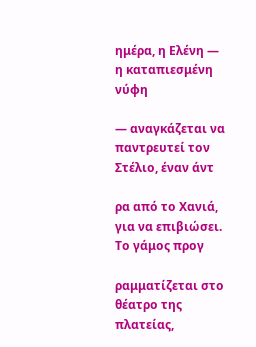ημέρα, η Ελένη — η καταπιεσμένη νύφη

— αναγκάζεται να παντρευτεί τον Στέλιο, έναν άντ

ρα από το Χανιά, για να επιβιώσει. Το γάμος προγ

ραμματίζεται στο θέατρο της πλατείας,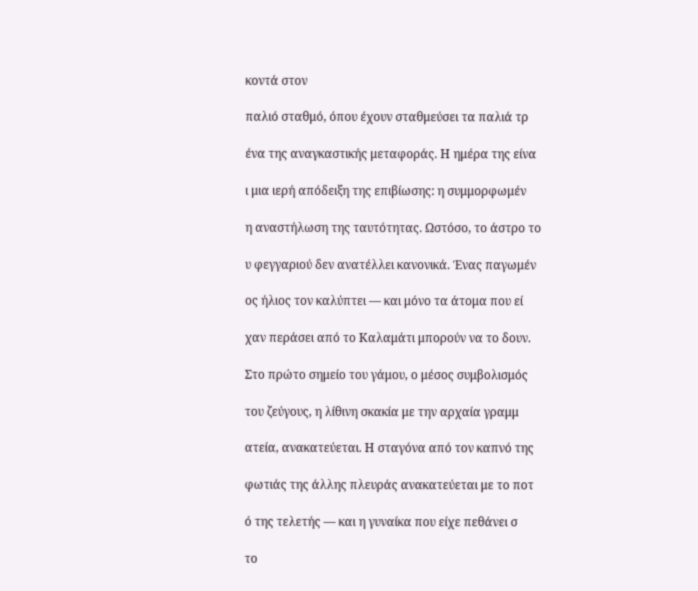κοντά στον

παλιό σταθμό, όπου έχουν σταθμεύσει τα παλιά τρ

ένα της αναγκαστικής μεταφοράς. Η ημέρα της είνα

ι μια ιερή απόδειξη της επιβίωσης: η συμμορφωμέν

η αναστήλωση της ταυτότητας. Ωστόσο, το άστρο το

υ φεγγαριού δεν ανατέλλει κανονικά. Ένας παγωμέν

ος ήλιος τον καλύπτει — και μόνο τα άτομα που εί

χαν περάσει από το Καλαμάτι μπορούν να το δουν.

Στο πρώτο σημείο του γάμου, ο μέσος συμβολισμός

του ζεύγους, η λίθινη σκακία με την αρχαία γραμμ

ατεία, ανακατεύεται. Η σταγόνα από τον καπνό της

φωτιάς της άλλης πλευράς ανακατεύεται με το ποτ

ό της τελετής — και η γυναίκα που είχε πεθάνει σ

το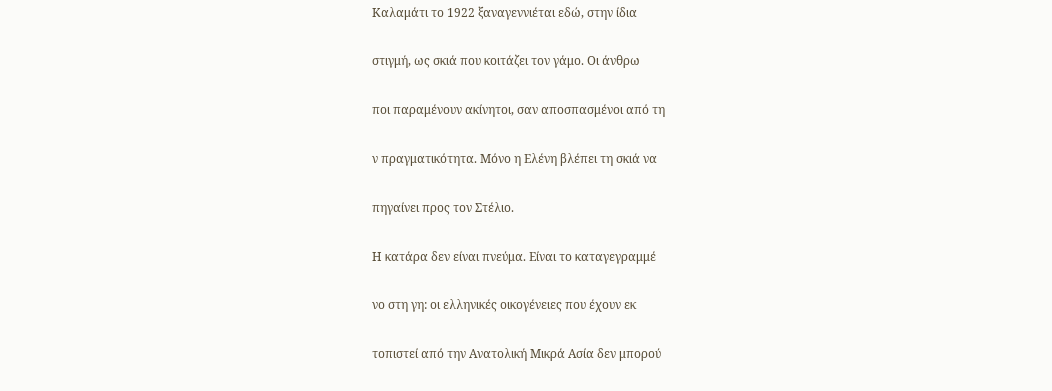Καλαμάτι το 1922 ξαναγεννιέται εδώ, στην ίδια

στιγμή, ως σκιά που κοιτάζει τον γάμο. Οι άνθρω

ποι παραμένουν ακίνητοι, σαν αποσπασμένοι από τη

ν πραγματικότητα. Μόνο η Ελένη βλέπει τη σκιά να

πηγαίνει προς τον Στέλιο.

Η κατάρα δεν είναι πνεύμα. Είναι το καταγεγραμμέ

νο στη γη: οι ελληνικές οικογένειες που έχουν εκ

τοπιστεί από την Ανατολική Μικρά Ασία δεν μπορού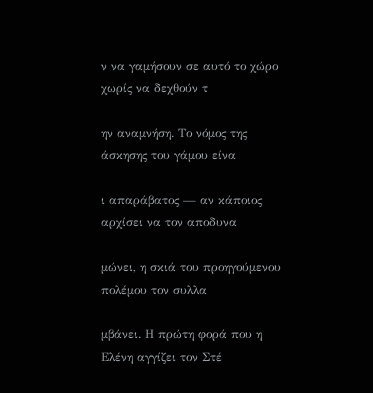ν να γαμήσουν σε αυτό το χώρο χωρίς να δεχθούν τ

ην αναμνήση. Το νόμος της άσκησης του γάμου είνα

ι απαράβατος — αν κάποιος αρχίσει να τον αποδυνα

μώνει, η σκιά του προηγούμενου πολέμου τον συλλα

μβάνει. Η πρώτη φορά που η Ελένη αγγίζει τον Στέ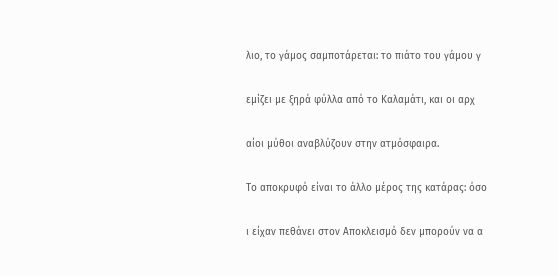λιο, το γάμος σαμποτάρεται: το πιάτο του γάμου γ

εμίζει με ξηρά φύλλα από το Καλαμάτι, και οι αρχ

αίοι μύθοι αναβλύζουν στην ατμόσφαιρα.

Το αποκρυφό είναι το άλλο μέρος της κατάρας: όσο

ι είχαν πεθάνει στον Αποκλεισμό δεν μπορούν να α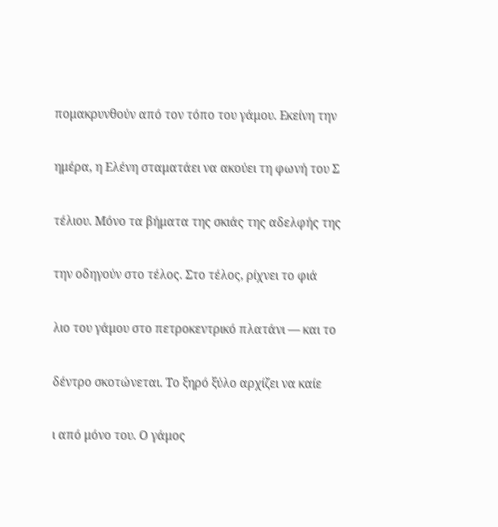πομακρυνθούν από τον τόπο του γάμου. Εκείνη την

ημέρα, η Ελένη σταματάει να ακούει τη φωνή του Σ

τέλιου. Μόνο τα βήματα της σκιάς της αδελφής της

την οδηγούν στο τέλος. Στο τέλος, ρίχνει το φιά

λιο του γάμου στο πετροκεντρικό πλατάνι — και το

δέντρο σκοτώνεται. Το ξηρό ξύλο αρχίζει να καίε

ι από μόνο του. Ο γάμος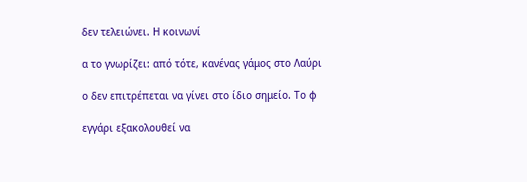δεν τελειώνει. Η κοινωνί

α το γνωρίζει: από τότε, κανένας γάμος στο Λαύρι

ο δεν επιτρέπεται να γίνει στο ίδιο σημείο. Το φ

εγγάρι εξακολουθεί να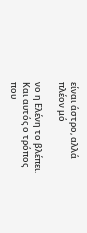είναι άστρο, αλλά πλέον μό

νο η Ελένη το βλέπει. Και αυτός ο τρόπος που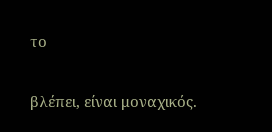το

βλέπει, είναι μοναχικός.